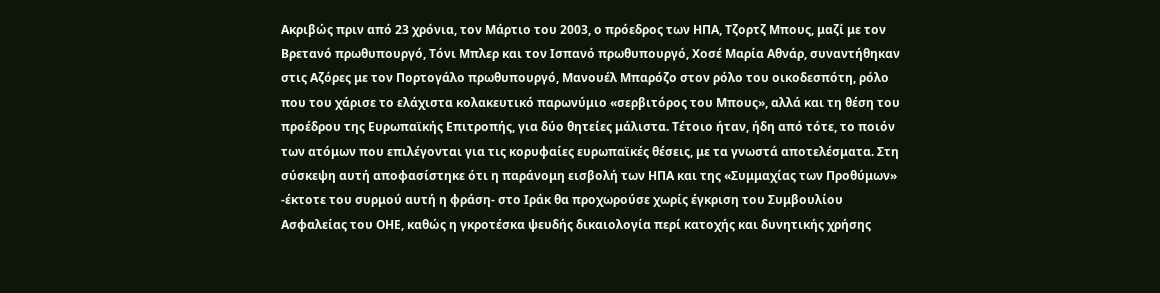Ακριβώς πριν από 23 χρόνια, τον Μάρτιο του 2003, ο πρόεδρος των ΗΠΑ, Τζορτζ Μπους, μαζί με τον Βρετανό πρωθυπουργό, Τόνι Μπλερ και τον Ισπανό πρωθυπουργό, Χοσέ Μαρία Αθνάρ, συναντήθηκαν στις Αζόρες με τον Πορτογάλο πρωθυπουργό, Μανουέλ Μπαρόζο στον ρόλο του οικοδεσπότη, ρόλο που του χάρισε το ελάχιστα κολακευτικό παρωνύμιο «σερβιτόρος του Μπους», αλλά και τη θέση του προέδρου της Ευρωπαϊκής Επιτροπής, για δύο θητείες μάλιστα. Τέτοιο ήταν, ήδη από τότε, το ποιόν των ατόμων που επιλέγονται για τις κορυφαίες ευρωπαϊκές θέσεις, με τα γνωστά αποτελέσματα. Στη σύσκεψη αυτή αποφασίστηκε ότι η παράνομη εισβολή των ΗΠΑ και της «Συμμαχίας των Προθύμων» -έκτοτε του συρμού αυτή η φράση- στο Ιράκ θα προχωρούσε χωρίς έγκριση του Συμβουλίου Ασφαλείας του ΟΗΕ, καθώς η γκροτέσκα ψευδής δικαιολογία περί κατοχής και δυνητικής χρήσης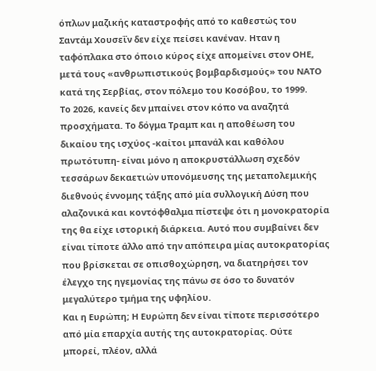όπλων μαζικής καταστροφής από το καθεστώς του Σαντάμ Χουσεΐν δεν είχε πείσει κανέναν. Ηταν η ταφόπλακα στο όποιο κύρος είχε απομείνει στον ΟΗΕ, μετά τους «ανθρωπιστικούς βομβαρδισμούς» του ΝΑΤΟ κατά της Σερβίας, στον πόλεμο του Κοσόβου, το 1999.
To 2026, κανείς δεν μπαίνει στον κόπο να αναζητά προσχήματα. Το δόγμα Τραμπ και η αποθέωση του δικαίου της ισχύος -καίτοι μπανάλ και καθόλου πρωτότυπη- είναι μόνο η αποκρυστάλλωση σχεδόν τεσσάρων δεκαετιών υπονόμευσης της μεταπολεμικής διεθνούς έννομης τάξης από μία συλλογική Δύση που αλαζονικά και κοντόφθαλμα πίστεψε ότι η μονοκρατορία της θα είχε ιστορική διάρκεια. Αυτό που συμβαίνει δεν είναι τίποτε άλλο από την απόπειρα μίας αυτοκρατορίας που βρίσκεται σε οπισθοχώρηση, να διατηρήσει τον έλεγχο της ηγεμονίας της πάνω σε όσο το δυνατόν μεγαλύτερο τμήμα της υφηλίου.
Και η Ευρώπη; Η Ευρώπη δεν είναι τίποτε περισσότερο από μία επαρχία αυτής της αυτοκρατορίας. Ούτε μπορεί, πλέον, αλλά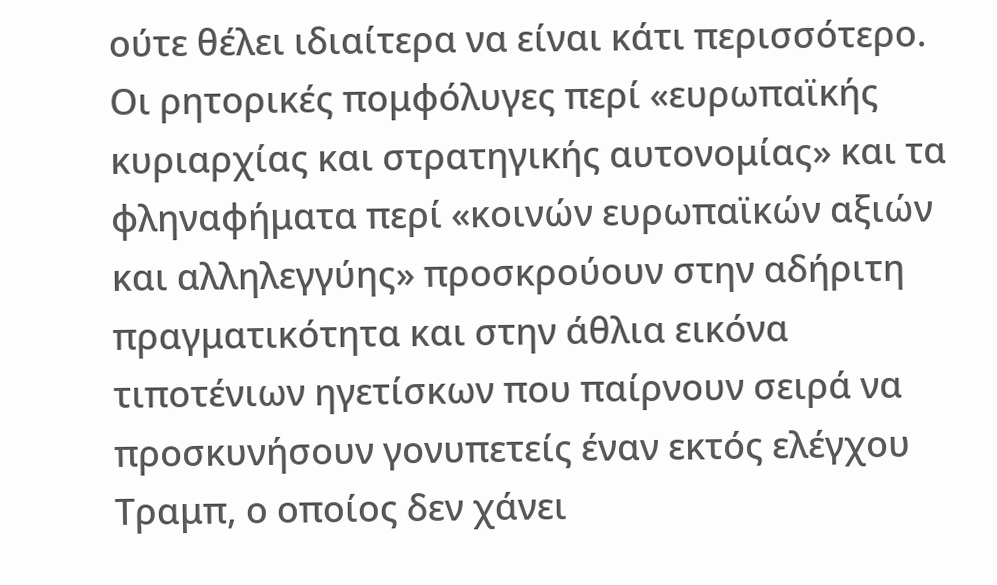ούτε θέλει ιδιαίτερα να είναι κάτι περισσότερο. Οι ρητορικές πομφόλυγες περί «ευρωπαϊκής κυριαρχίας και στρατηγικής αυτονομίας» και τα φληναφήματα περί «κοινών ευρωπαϊκών αξιών και αλληλεγγύης» προσκρούουν στην αδήριτη πραγματικότητα και στην άθλια εικόνα τιποτένιων ηγετίσκων που παίρνουν σειρά να προσκυνήσουν γονυπετείς έναν εκτός ελέγχου Τραμπ, ο οποίος δεν χάνει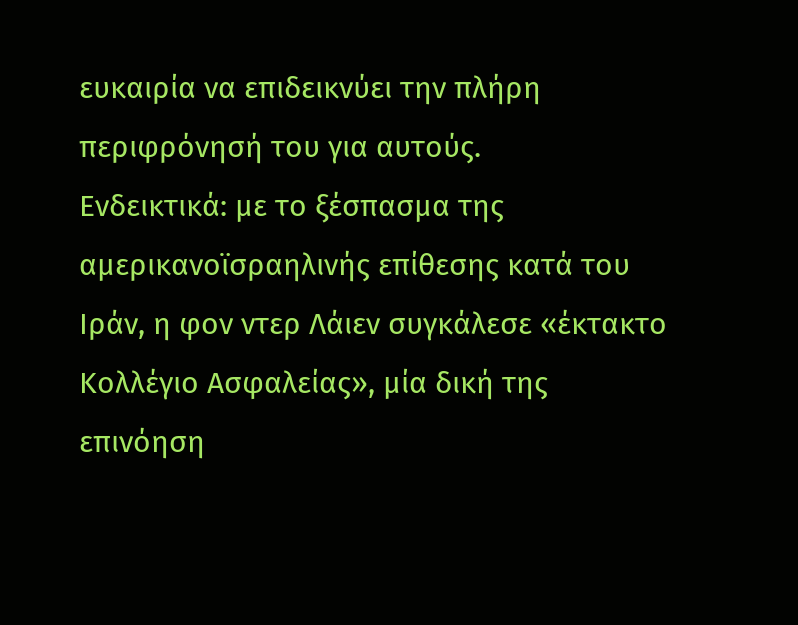ευκαιρία να επιδεικνύει την πλήρη περιφρόνησή του για αυτούς.
Ενδεικτικά: με το ξέσπασμα της αμερικανοϊσραηλινής επίθεσης κατά του Ιράν, η φον ντερ Λάιεν συγκάλεσε «έκτακτο Κολλέγιο Ασφαλείας», μία δική της επινόηση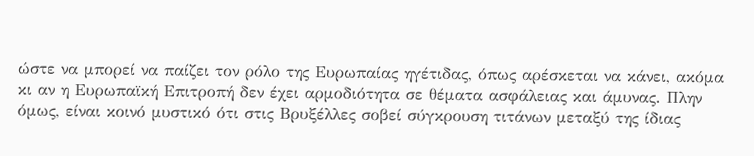ώστε να μπορεί να παίζει τον ρόλο της Ευρωπαίας ηγέτιδας, όπως αρέσκεται να κάνει, ακόμα κι αν η Ευρωπαϊκή Επιτροπή δεν έχει αρμοδιότητα σε θέματα ασφάλειας και άμυνας. Πλην όμως, είναι κοινό μυστικό ότι στις Βρυξέλλες σοβεί σύγκρουση τιτάνων μεταξύ της ίδιας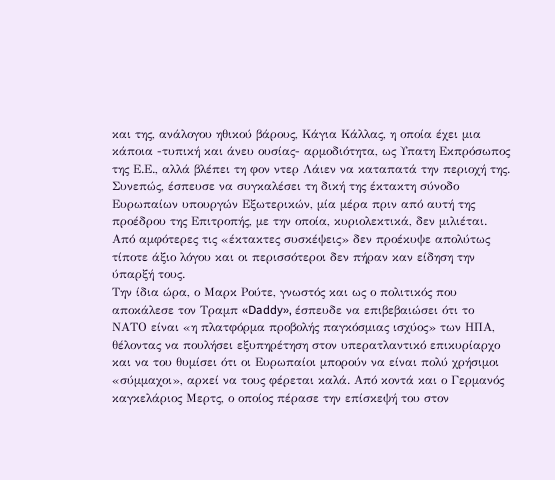και της, ανάλογου ηθικού βάρους, Κάγια Κάλλας, η οποία έχει μια κάποια -τυπική και άνευ ουσίας- αρμοδιότητα, ως Υπατη Εκπρόσωπος της Ε.Ε., αλλά βλέπει τη φον ντερ Λάιεν να καταπατά την περιοχή της. Συνεπώς, έσπευσε να συγκαλέσει τη δική της έκτακτη σύνοδο Ευρωπαίων υπουργών Εξωτερικών, μία μέρα πριν από αυτή της προέδρου της Επιτροπής, με την οποία, κυριολεκτικά, δεν μιλιέται. Από αμφότερες τις «έκτακτες συσκέψεις» δεν προέκυψε απολύτως τίποτε άξιο λόγου και οι περισσότεροι δεν πήραν καν είδηση την ύπαρξή τους.
Την ίδια ώρα, ο Μαρκ Ρούτε, γνωστός και ως ο πολιτικός που αποκάλεσε τον Τραμπ «Daddy», έσπευδε να επιβεβαιώσει ότι το ΝΑΤΟ είναι «η πλατφόρμα προβολής παγκόσμιας ισχύος» των ΗΠΑ, θέλοντας να πουλήσει εξυπηρέτηση στον υπερατλαντικό επικυρίαρχο και να του θυμίσει ότι οι Ευρωπαίοι μπορούν να είναι πολύ χρήσιμοι «σύμμαχοι», αρκεί να τους φέρεται καλά. Από κοντά και ο Γερμανός καγκελάριος Μερτς, ο οποίος πέρασε την επίσκεψή του στον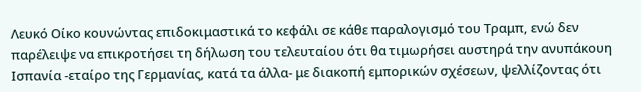Λευκό Οίκο κουνώντας επιδοκιμαστικά το κεφάλι σε κάθε παραλογισμό του Τραμπ, ενώ δεν παρέλειψε να επικροτήσει τη δήλωση του τελευταίου ότι θα τιμωρήσει αυστηρά την ανυπάκουη Ισπανία -εταίρο της Γερμανίας, κατά τα άλλα- με διακοπή εμπορικών σχέσεων, ψελλίζοντας ότι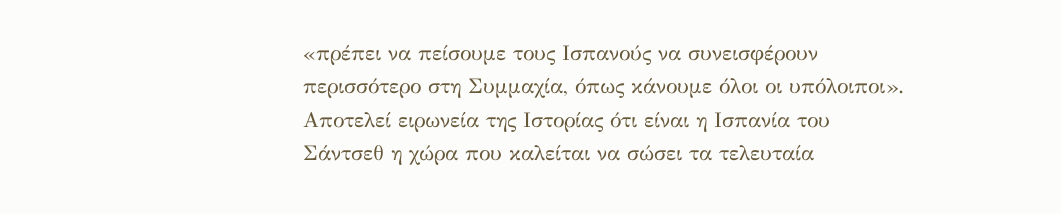«πρέπει να πείσουμε τους Ισπανούς να συνεισφέρουν περισσότερο στη Συμμαχία, όπως κάνουμε όλοι οι υπόλοιποι».
Αποτελεί ειρωνεία της Ιστορίας ότι είναι η Ισπανία του Σάντσεθ η χώρα που καλείται να σώσει τα τελευταία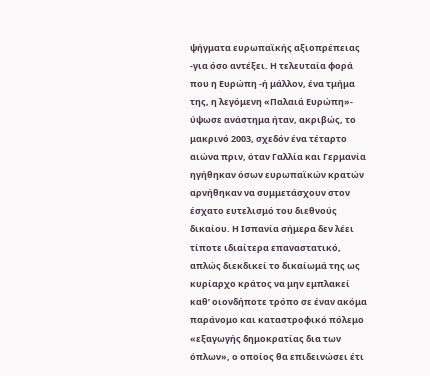ψήγματα ευρωπαϊκής αξιοπρέπειας -για όσο αντέξει. Η τελευταία φορά που η Ευρώπη -ή μάλλον, ένα τμήμα της, η λεγόμενη «Παλαιά Ευρώπη»- ύψωσε ανάστημα ήταν, ακριβώς, το μακρινό 2003, σχεδόν ένα τέταρτο αιώνα πριν, όταν Γαλλία και Γερμανία ηγήθηκαν όσων ευρωπαϊκών κρατών αρνήθηκαν να συμμετάσχουν στον έσχατο ευτελισμό του διεθνούς δικαίου. Η Ισπανία σήμερα δεν λέει τίποτε ιδιαίτερα επαναστατικό, απλώς διεκδικεί το δικαίωμά της ως κυρίαρχο κράτος να μην εμπλακεί καθ’ οιονδήποτε τρόπο σε έναν ακόμα παράνομο και καταστροφικό πόλεμο «εξαγωγής δημοκρατίας δια των όπλων», ο οποίος θα επιδεινώσει έτι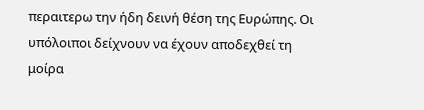περαιτερω την ήδη δεινή θέση της Ευρώπης. Οι υπόλοιποι δείχνουν να έχουν αποδεχθεί τη μοίρα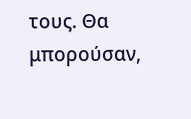τους. Θα μπορούσαν,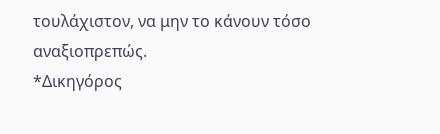τουλάχιστον, να μην το κάνουν τόσο αναξιοπρεπώς.
*Δικηγόρος